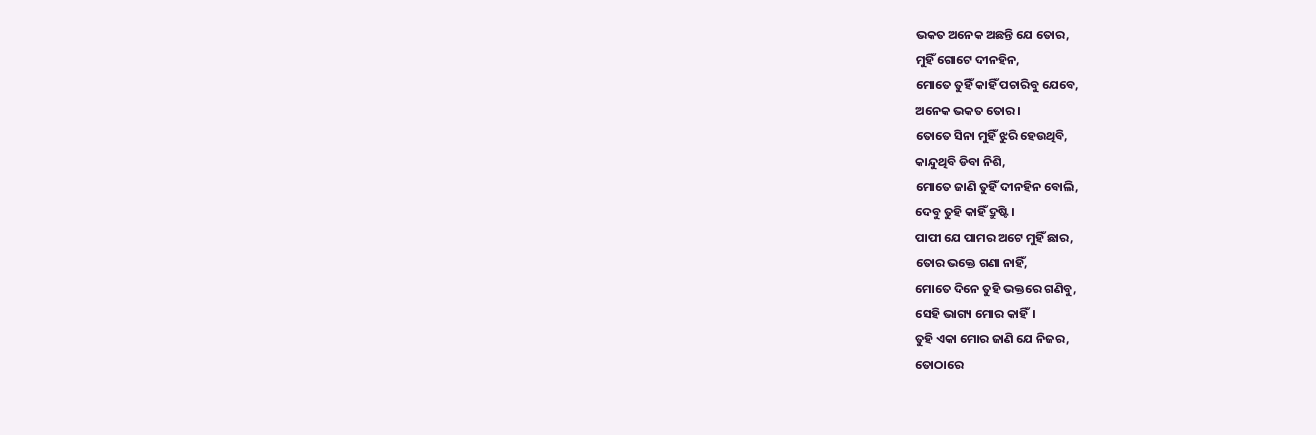ଭକତ ଅନେକ ଅଛନ୍ତି ଯେ ତୋର,
ମୁହିଁ ଗୋଟେ ଦୀନହିନ,
ମୋତେ ତୁହିଁ କାହିଁ ପଚାରିବୁ ଯେବେ,
ଅନେକ ଭକତ ତୋର।
ତୋତେ ସିନା ମୁହିଁ ଝୁରି ହେଉଥିବି,
କାନ୍ଦୁଥିବି ଡିବା ନିଶି,
ମୋତେ ଜାଣି ତୁହିଁ ଦୀନହିନ ବୋଲି,
ଦେବୁ ତୁହି କାହିଁ ଦ୍ରୁଷ୍ଟି।
ପାପୀ ଯେ ପାମର ଅଟେ ମୁହିଁ ଛାର,
ତୋର ଭକ୍ତେ ଗଣା ନାହିଁ,
ମୋତେ ଦିନେ ତୁହି ଭକ୍ତରେ ଗଣିବୁ,
ସେହି ଭାଗ୍ୟ ମୋର କାହିଁ।
ତୁହି ଏକା ମୋର ଜାଣି ଯେ ନିଜର,
ତୋଠାରେ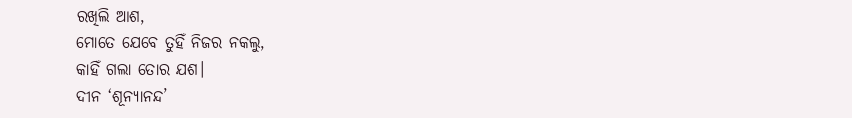ରଖିଲି ଆଶ,
ମୋତେ ଯେବେ ତୁହିଁ ନିଜର ନକଲୁ,
କାହିଁ ଗଲା ତୋର ଯଶ।
ଦୀନ ‘ଶୂନ୍ୟାନନ୍ଦ’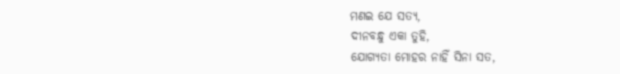ମଣଇ ଯେ ସତ୍ୟ,
ଦୀନବନ୍ଧୁ ଏକା ତୁହି,
ଯୋଗ୍ୟତା ମୋହର ନାହିଁ ସିନା ସତ,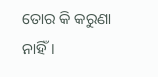ତୋର କି କରୁଣା ନାହିଁ।